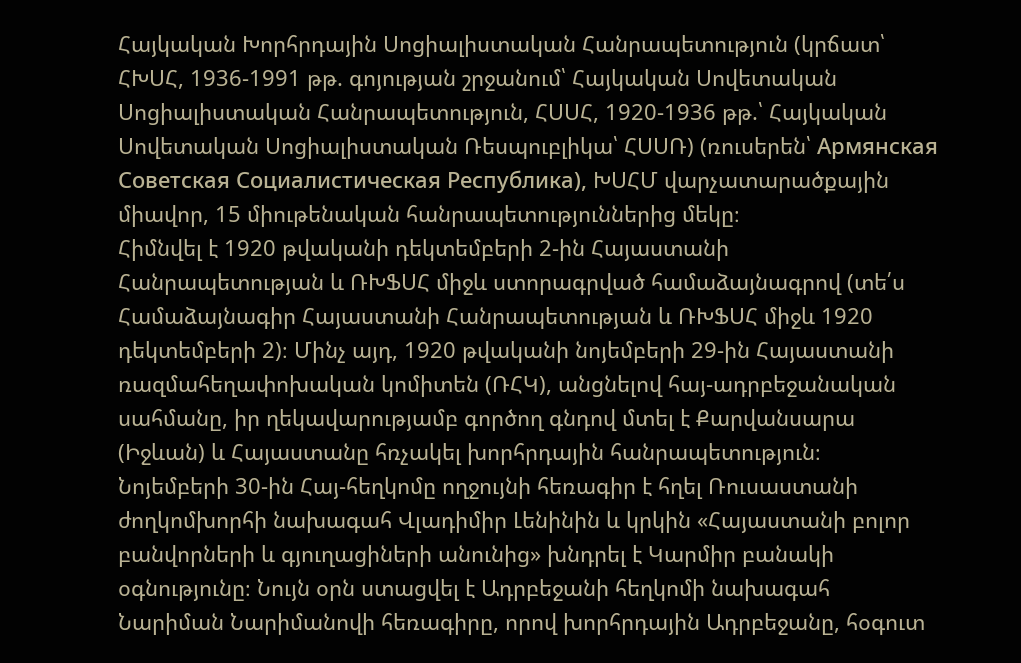Հայկական Խորհրդային Սոցիալիստական Հանրապետություն (կրճատ՝ ՀԽՍՀ, 1936-1991 թթ. գոյության շրջանում՝ Հայկական Սովետական Սոցիալիստական Հանրապետություն, ՀՍՍՀ, 1920-1936 թթ.՝ Հայկական Սովետական Սոցիալիստական Ռեսպուբլիկա՝ ՀՍՍՌ) (ռուսերեն՝ Армянская Советская Социалистическая Республика), ԽՍՀՄ վարչատարածքային միավոր, 15 միութենական հանրապետություններից մեկը։
Հիմնվել է 1920 թվականի դեկտեմբերի 2-ին Հայաստանի Հանրապետության և ՌԽՖՍՀ միջև ստորագրված համաձայնագրով (տե՛ս Համաձայնագիր Հայաստանի Հանրապետության և ՌԽՖՍՀ միջև 1920 դեկտեմբերի 2)։ Մինչ այդ, 1920 թվականի նոյեմբերի 29-ին Հայաստանի ռազմահեղափոխական կոմիտեն (ՌՀԿ), անցնելով հայ-ադրբեջանական սահմանը, իր ղեկավարությամբ գործող գնդով մտել է Քարվանսարա (Իջևան) և Հայաստանը հռչակել խորհրդային հանրապետություն։
Նոյեմբերի 30-ին Հայ-հեղկոմը ողջույնի հեռագիր է հղել Ռուսաստանի ժողկոմխորհի նախագահ Վլադիմիր Լենինին և կրկին «Հայաստանի բոլոր բանվորների և գյուղացիների անունից» խնդրել է Կարմիր բանակի օգնությունը։ Նույն օրն ստացվել է Ադրբեջանի հեղկոմի նախագահ Նարիման Նարիմանովի հեռագիրը, որով խորհրդային Ադրբեջանը, հօգուտ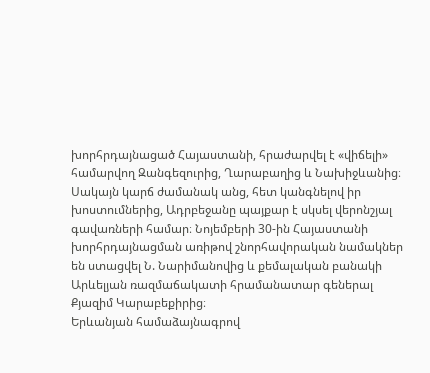խորհրդայնացած Հայաստանի, հրաժարվել է «վիճելի» համարվող Զանգեզուրից, Ղարաբաղից և Նախիջևանից։ Սակայն կարճ ժամանակ անց, հետ կանգնելով իր խոստումներից, Ադրբեջանը պայքար է սկսել վերոնշյալ գավառների համար։ Նոյեմբերի 30-ին Հայաստանի խորհրդայնացման առիթով շնորհավորական նամակներ են ստացվել Ն. Նարիմանովից և քեմալական բանակի Արևելյան ռազմաճակատի հրամանատար գեներալ Քյազիմ Կարաբեքիրից։
Երևանյան համաձայնագրով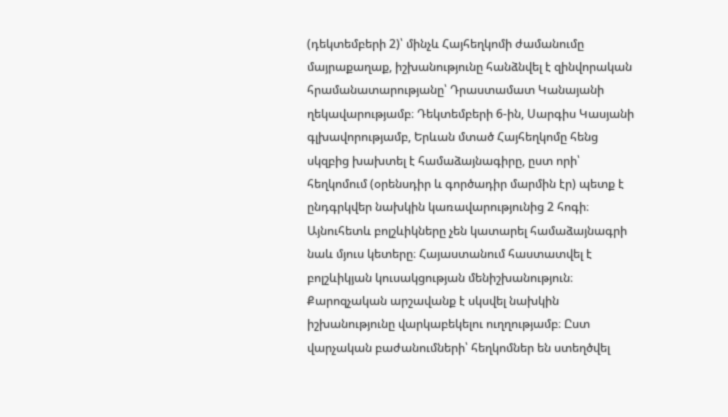(դեկտեմբերի 2)՝ մինչև Հայհեղկոմի ժամանումը մայրաքաղաք, իշխանությունը հանձնվել է զինվորական հրամանատարությանը՝ Դրաստամատ Կանայանի ղեկավարությամբ։ Դեկտեմբերի 6-ին, Սարգիս Կասյանի գլխավորությամբ, Երևան մտած Հայհեղկոմը հենց սկզբից խախտել է համաձայնագիրը, ըստ որի՝ հեղկոմում (օրենսդիր և գործադիր մարմին էր) պետք է ընդգրկվեր նախկին կառավարությունից 2 հոգի։ Այնուհետև բոլշևիկները չեն կատարել համաձայնագրի նաև մյուս կետերը։ Հայաստանում հաստատվել է բոլշևիկյան կուսակցության մենիշխանություն։ Քարոզչական արշավանք է սկսվել նախկին իշխանությունը վարկաբեկելու ուղղությամբ։ Ըստ վարչական բաժանումների՝ հեղկոմներ են ստեղծվել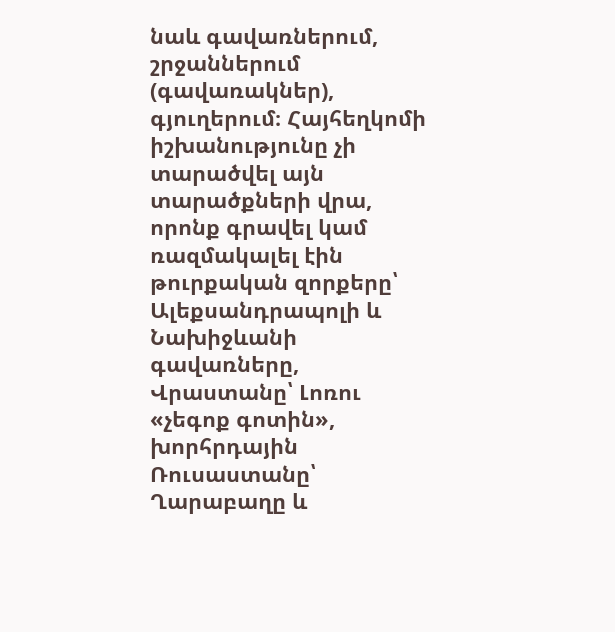նաև գավառներում, շրջաններում (գավառակներ), գյուղերում։ Հայհեղկոմի իշխանությունը չի տարածվել այն տարածքների վրա, որոնք գրավել կամ ռազմակալել էին թուրքական զորքերը՝ Ալեքսանդրապոլի և Նախիջևանի գավառները, Վրաստանը՝ Լոռու «չեգոք գոտին», խորհրդային Ռուսաստանը՝ Ղարաբաղը և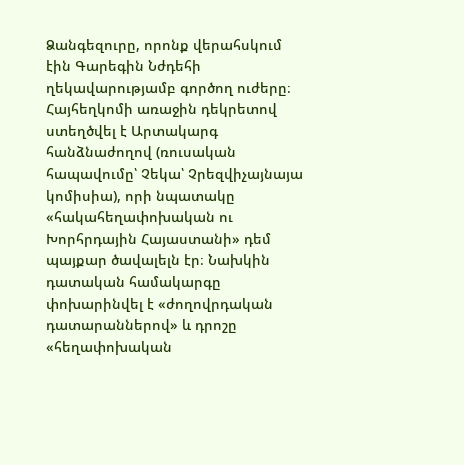Ձանգեզուրը, որոնք վերահսկում էին Գարեգին Նժդեհի ղեկավարությամբ գործող ուժերը։ Հայհեղկոմի առաջին դեկրետով ստեղծվել է Արտակարգ հանձնաժողով (ռուսական հապավումը՝ Չեկա՝ Չրեզվիչայնայա կոմիսիա), որի նպատակը «հակահեղափոխական ու Խորհրդային Հայաստանի» դեմ պայքար ծավալելն էր։ Նախկին դատական համակարգը փոխարինվել է «ժողովրդական դատարաններով» և դրոշը «հեղափոխական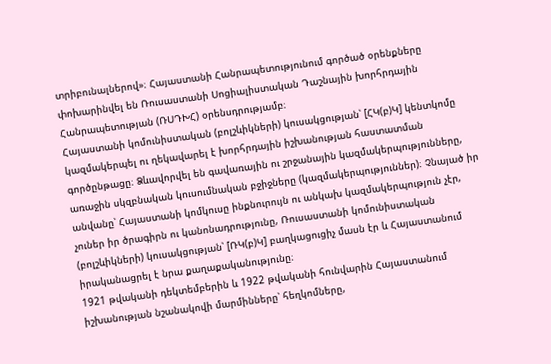տրիբունալներով»։ Հայաստանի Հանրապետությունում գործած օրենքները փոխարինվել են Ռուսաստանի Սոցիալիստական Դաշնային խորհրդային Հանրապետության (ՌՍԴԽՀ) օրենսդրությամբ։
Հայաստանի կոմունիստական (բոլշևիկների) կուսակցության՝ [ՀԿ(բ)Կ] կենտկոմը կազմակերպել ու ղեկավարել է խորհրդային իշխանության հաստատման գործընթացը։ Ձևավորվել են գավառային ու շրջանային կազմակերպությունները, առաջին սկզբնական կուսումնական բջիջները (կազմակերպություններ)։ Չնայած իր անվանը՝ Հայաստանի կոմկուսը ինքնուրույն ու անկախ կազմակերպություն չէր, չուներ իր ծրագիրն ու կանոնադրությունը, Ռուսաստանի կոմունիստական (բոլշևիկների) կուսակցության՝ [ՌԿ(բ)Կ] բաղկացուցիչ մասն էր և Հայաստանում իրականացրել է նրա քաղաքականությունը։
1921 թվականի դեկտեմբերին և 1922 թվականի հունվարին Հայաստանում իշխանության նշանակովի մարմինները՝ հեղկոմները,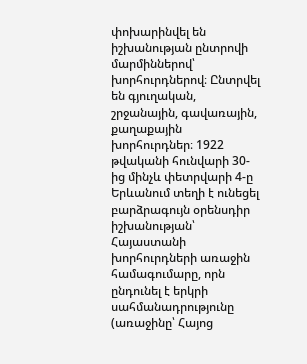փոխարինվել են իշխանության ընտրովի մարմիններով՝ խորհուրդներով։ Ընտրվել են գյուղական, շրջանային, գավառային, քաղաքային խորհուրդներ։ 1922 թվականի հունվարի 30-ից մինչև փետրվարի 4-ը Երևանում տեղի է ունեցել բարձրագույն օրենսդիր իշխանության՝ Հայաստանի խորհուրդների առաջին համագումարը, որն ընդունել է երկրի սահմանադրությունը (առաջինը՝ Հայոց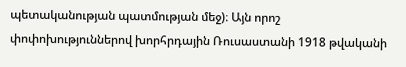պետականության պատմության մեջ)։ Այն որոշ փոփոխություններով խորհրդային Ռուսաստանի 1918 թվականի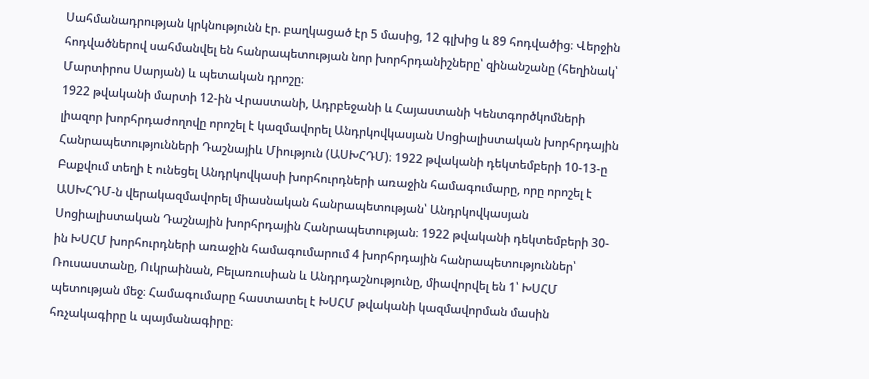Սահմանադրության կրկնությունն էր. բաղկացած էր 5 մասից, 12 գլխից և 89 հոդվածից։ Վերջին հոդվածներով սահմանվել են հանրապետության նոր խորհրդանիշները՝ զինանշանը (հեղինակ՝ Մարտիրոս Սարյան) և պետական դրոշը։
1922 թվականի մարտի 12-ին Վրաստանի, Ադրբեջանի և Հայաստանի Կենտգործկոմների լիազոր խորհրդաժողովը որոշել է կազմավորել Անդրկովկասյան Սոցիալիստական խորհրդային Հանրապետությունների Դաշնայիև Միություն (ԱՍԽՀԴՄ)։ 1922 թվականի դեկտեմբերի 10-13-ը Բաքվում տեղի է ունեցել Անդրկովկասի խորհուրդների առաջին համագումարը, որը որոշել է ԱՍԽՀԴՄ-ն վերակազմավորել միասնական հանրապետության՝ Անդրկովկասյան Սոցիալիստական Դաշնային խորհրդային Հանրապետության։ 1922 թվականի դեկտեմբերի 30-ին ԽՍՀՄ խորհուրդների առաջին համագումարում 4 խորհրդային հանրապետություններ՝ Ռուսաստանը, Ուկրաինան, Բելառուսիան և Անդրդաշնությունը, միավորվել են 1՝ ԽՍՀՄ պետության մեջ։ Համագումարը հաստատել է ԽՍՀՄ թվականի կազմավորման մասին հռչակագիրը և պայմանագիրը։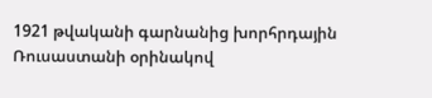1921 թվականի գարնանից խորհրդային Ռուսաստանի օրինակով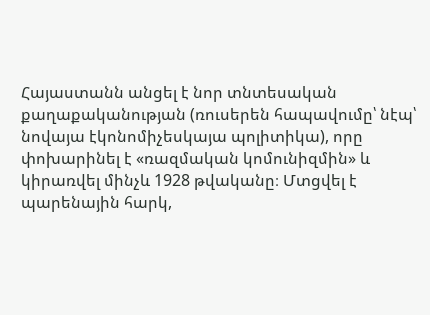Հայաստանն անցել է նոր տնտեսական քաղաքականության (ռուսերեն հապավումը՝ նէպ՝ նովայա էկոնոմիչեսկայա պոլիտիկա), որը փոխարինել է «ռազմական կոմունիզմին» և կիրառվել մինչև 1928 թվականը։ Մտցվել է պարենային հարկ,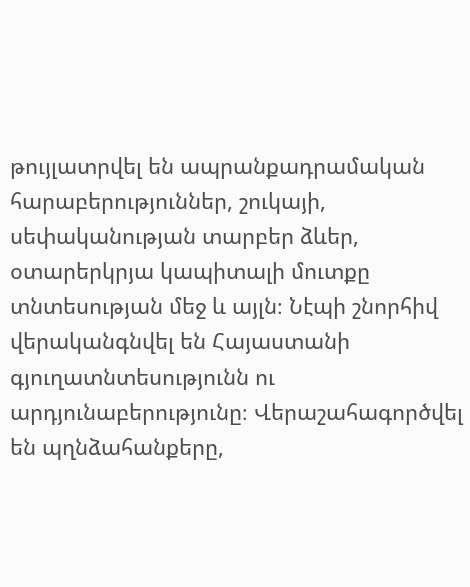թույլատրվել են ապրանքադրամական հարաբերություններ, շուկայի, սեփականության տարբեր ձևեր, օտարերկրյա կապիտալի մուտքը տնտեսության մեջ և այլն։ Նէպի շնորհիվ վերականգնվել են Հայաստանի գյուղատնտեսությունն ու արդյունաբերությունը։ Վերաշահագործվել են պղնձահանքերը,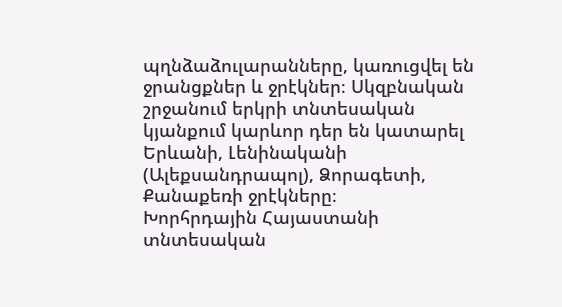պղնձաձուլարանները, կառուցվել են ջրանցքներ և ջրէկներ։ Սկզբնական շրջանում երկրի տնտեսական կյանքում կարևոր դեր են կատարել Երևանի, Լենինականի (Ալեքսանդրապոլ), Ձորագետի, Քանաքեռի ջրէկները։
Խորհրդային Հայաստանի տնտեսական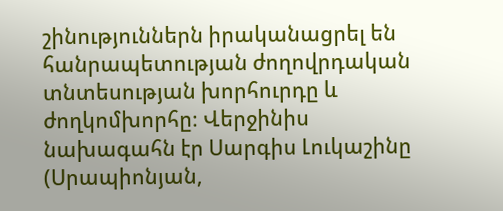շինություններն իրականացրել են հանրապետության ժողովրդական տնտեսության խորհուրդը և ժողկոմխորհը։ Վերջինիս նախագահն էր Սարգիս Լուկաշինը (Սրապիոնյան,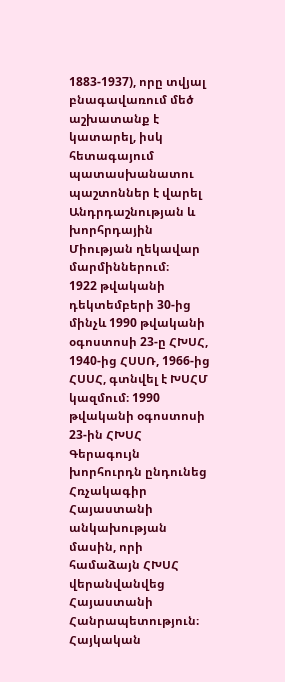1883-1937), որը տվյալ բնագավառում մեծ աշխատանք է կատարել, իսկ հետագայում պատասխանատու պաշտոններ է վարել Անդրդաշնության և խորհրդային Միության ղեկավար մարմիններում։
1922 թվականի դեկտեմբերի 30-ից մինչև 1990 թվականի օգոստոսի 23-ը ՀԽՍՀ, 1940-ից ՀՍՍՌ, 1966-ից ՀՍՍՀ, գտնվել է ԽՍՀՄ կազմում։ 1990 թվականի օգոստոսի 23-ին ՀԽՍՀ Գերագույն խորհուրդն ընդունեց Հռչակագիր Հայաստանի անկախության մասին, որի համաձայն ՀԽՍՀ վերանվանվեց Հայաստանի Հանրապետություն։ Հայկական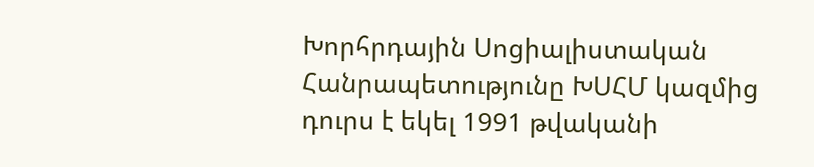Խորհրդային Սոցիալիստական Հանրապետությունը ԽՍՀՄ կազմից դուրս է եկել 1991 թվականի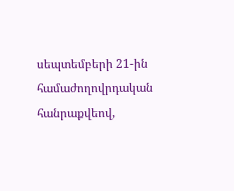սեպտեմբերի 21-ին համաժողովրդական հանրաքվեով,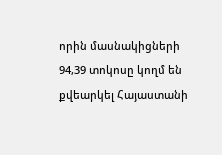որին մասնակիցների 94,39 տոկոսը կողմ են քվեարկել Հայաստանի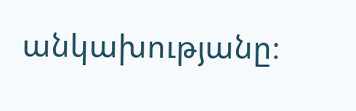անկախությանը։